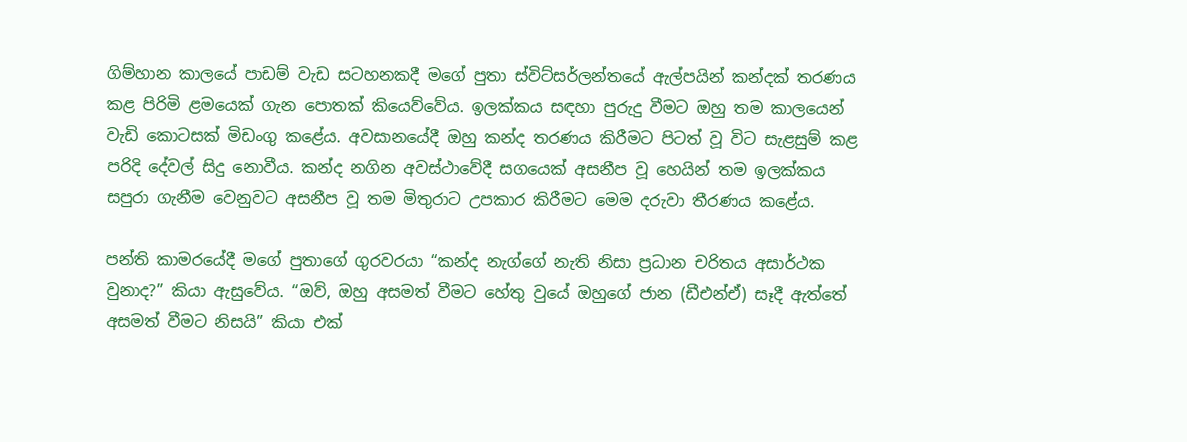ගිම්හාන කාලයේ පාඩම් වැඩ සටහනකදී මගේ පුතා ස්විට්සර්ලන්තයේ ඇල්පයින් කන්දක් තරණය කළ පිරිමි ළමයෙක් ගැන පොතක් කියෙව්වේය. ඉලක්කය සඳහා පුරුදු වීමට ඔහු තම කාලයෙන් වැඩි කොටසක් මිඩංගු කළේය. අවසානයේදී ඔහු කන්ද තරණය කිරීමට පිටත් වූ විට සැළසුම් කළ පරිදි දේවල් සිදු නොවීය. කන්ද නගින අවස්ථාවේදී සගයෙක් අසනීප වූ හෙයින් තම ඉලක්කය සපුරා ගැනීම වෙනුවට අසනීප වූ තම මිතුරාට උපකාර කිරීමට මෙම දරුවා තීරණය කළේය.

පන්ති කාමරයේදී මගේ පුතාගේ ගුරවරයා “කන්ද නැග්ගේ නැති නිසා ප්‍රධාන චරිතය අසාර්ථක වුනාද?” කියා ඇසුවේය. “ඔව්, ඔහු අසමත් වීමට හේතු වුයේ ඔහුගේ ජාන (ඩීඑන්ඒ) සෑදී ඇත්තේ අසමත් වීමට නිසයි” කියා එක්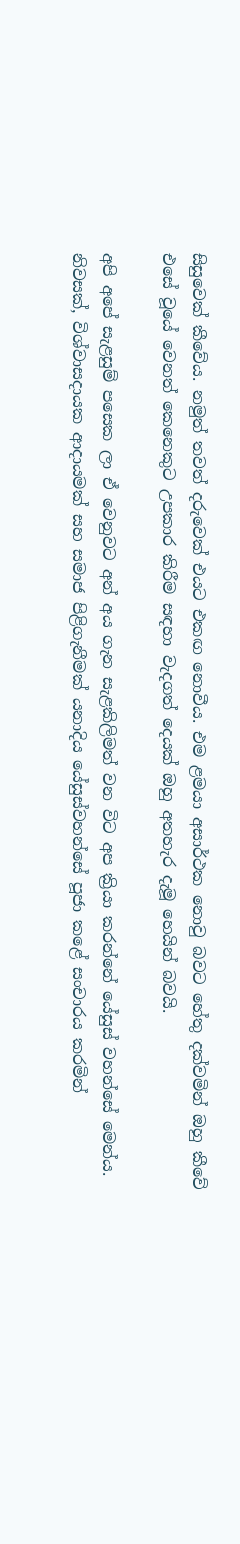සිසුවෙක් කීවේය. නමුත් තවත් දරුවෙක් එයට එකඟ නොවීය. එම ළමයා අසාර්ථක නොවු බවට හේතු දක්වමින් ඔහු කීවේ එසේ වූයේ වෙනත් කෙනෙකුට උපකාර කිරීම සඳහා වැදගත් දෙයක් ඔහු අතහැර දැමූ හෙයින් බවයි.

අපි අපේ සැළසුම් පසෙක ලා ඒ වෙනුවට අන් අය ගැන සැළකිලිමත් වන විට අප ක්‍රියා කරන්නේ යේසුස් වහන්සේ මෙන්ය. නිවසක්, විශ්වාසදායක ආදායමක් සහ සමාජ පිළිගැනීමක් යනාදිය යේසුස්වහන්සේ පූජා කළේ සංචාරය කරමින්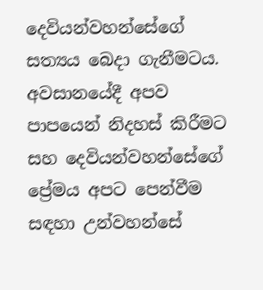දෙවියන්වහන්සේගේ සත්‍යය බෙදා ගැනීමටය. අවසානයේදී අපව පාපයෙන් නිදහස් කිරීමට සහ දෙවියන්වහන්සේගේ ප්‍රේමය අපට පෙන්වීම සඳහා උන්වහන්සේ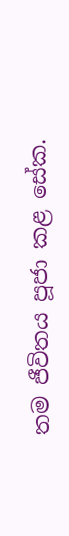තම ජීවිතය පූජා කළ සේක.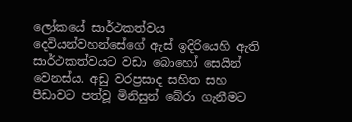ලෝකයේ සාර්ථකත්වය දෙවියන්වහන්සේගේ ඇස් ඉදිරියෙහි ඇති සාර්ථකත්වයට වඩා බොහෝ සෙයින් වෙනස්ය. අඩු වරප්‍රසාද සහිත සහ පීඩාවට පත්වූ මිනිසුන් බේරා ගැනීමට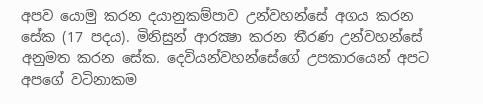අපව යොමු කරන දයානුකම්පාව උන්වහන්සේ අගය කරන සේක (17 පදය). මිනිසුන් ආරක්‍ෂා කරන තීරණ උන්වහන්සේ අනුමත කරන සේක. දෙවියන්වහන්සේගේ උපකාරයෙන් අපට අපගේ වටිනාකම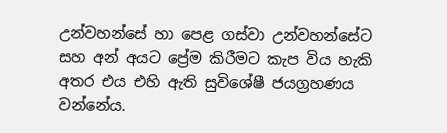උන්වහන්සේ හා පෙළ ගස්වා උන්වහන්සේට සහ අන් අයට ප්‍රේම කිරීමට කැප විය හැකි අතර එය එහි ඇති සුවිශේෂී ජයග්‍රහණය වන්නේය.